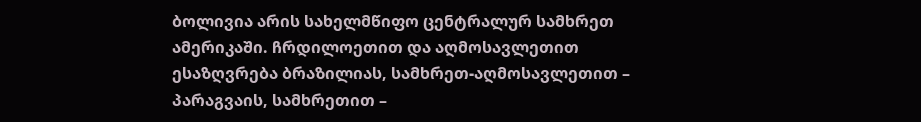ბოლივია არის სახელმწიფო ცენტრალურ სამხრეთ ამერიკაში. ჩრდილოეთით და აღმოსავლეთით ესაზღვრება ბრაზილიას, სამხრეთ-აღმოსავლეთით – პარაგვაის, სამხრეთით –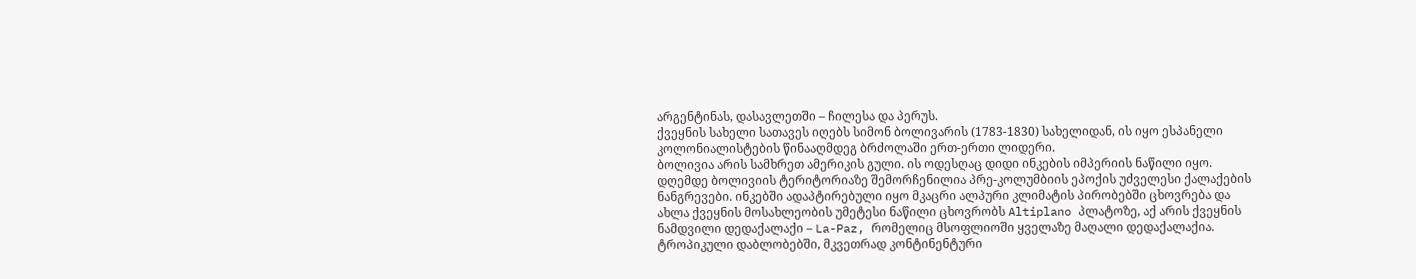არგენტინას, დასავლეთში – ჩილესა და პერუს.
ქვეყნის სახელი სათავეს იღებს სიმონ ბოლივარის (1783-1830) სახელიდან, ის იყო ესპანელი კოლონიალისტების წინააღმდეგ ბრძოლაში ერთ-ერთი ლიდერი.
ბოლივია არის სამხრეთ ამერიკის გული. ის ოდესღაც დიდი ინკების იმპერიის ნაწილი იყო. დღემდე ბოლივიის ტერიტორიაზე შემორჩენილია პრე-კოლუმბიის ეპოქის უძველესი ქალაქების ნანგრევები. ინკებში ადაპტირებული იყო მკაცრი ალპური კლიმატის პირობებში ცხოვრება და ახლა ქვეყნის მოსახლეობის უმეტესი ნაწილი ცხოვრობს Altiplano პლატოზე, აქ არის ქვეყნის ნამდვილი დედაქალაქი – La-Paz, რომელიც მსოფლიოში ყველაზე მაღალი დედაქალაქია.
ტროპიკული დაბლობებში, მკვეთრად კონტინენტური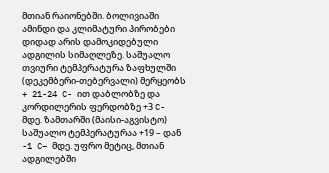მთიან რაიონებში. ბოლივიაში ამინდი და კლიმატური პირობები დიდად არის დამოკიდებული ადგილის სიმაღლეზე. საშუალო თვიური ტემპერატურა ზაფხულში (დეკემბერი-თებერვალი) მერყეობს + 21-24 C- ით დაბლობზე და კორდილერის ფერდობზე +3 C- მდე. ზამთარში (მაისი-აგვისტო) საშუალო ტემპერატურაა +19 – დან -1 C– მდე. უფრო მეტიც, მთიან ადგილებში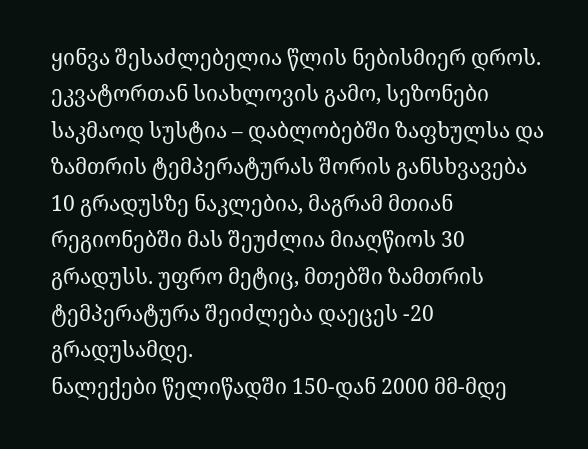ყინვა შესაძლებელია წლის ნებისმიერ დროს.
ეკვატორთან სიახლოვის გამო, სეზონები საკმაოდ სუსტია – დაბლობებში ზაფხულსა და ზამთრის ტემპერატურას შორის განსხვავება 10 გრადუსზე ნაკლებია, მაგრამ მთიან რეგიონებში მას შეუძლია მიაღწიოს 30 გრადუსს. უფრო მეტიც, მთებში ზამთრის ტემპერატურა შეიძლება დაეცეს -20 გრადუსამდე.
ნალექები წელიწადში 150-დან 2000 მმ-მდე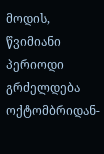მოდის, წვიმიანი პერიოდი გრძელდება ოქტომბრიდან-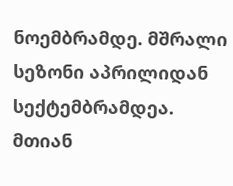ნოემბრამდე. მშრალი სეზონი აპრილიდან სექტემბრამდეა. მთიან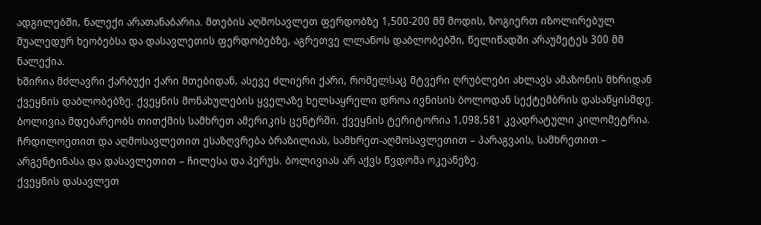ადგილებში, ნალექი არათანაბარია. მთების აღმოსავლეთ ფერდობზე 1,500-200 მმ მოდის, ზოგიერთ იზოლირებულ შუალედურ ხეობებსა და დასავლეთის ფერდობებზე, აგრეთვე ლლანოს დაბლობებში, წელიწადში არაუმეტეს 300 მმ ნალექია.
ხშირია მძლავრი ქარბუქი ქარი მთებიდან, ასევე ძლიერი ქარი, რომელსაც მტვერი ღრუბლები ახლავს ამაზონის მხრიდან ქვეყნის დაბლობებზე. ქვეყნის მონახულების ყველაზე ხელსაყრელი დროა ივნისის ბოლოდან სექტემბრის დასაწყისმდე.
ბოლივია მდებარეობს თითქმის სამხრეთ ამერიკის ცენტრში. ქვეყნის ტერიტორია 1,098,581 კვადრატული კილომეტრია. ჩრდილოეთით და აღმოსავლეთით ესაზღვრება ბრაზილიას, სამხრეთ-აღმოსავლეთით – პარაგვაის, სამხრეთით – არგენტინასა და დასავლეთით – ჩილესა და პერუს. ბოლივიას არ აქვს წვდომა ოკეანეზე.
ქვეყნის დასავლეთ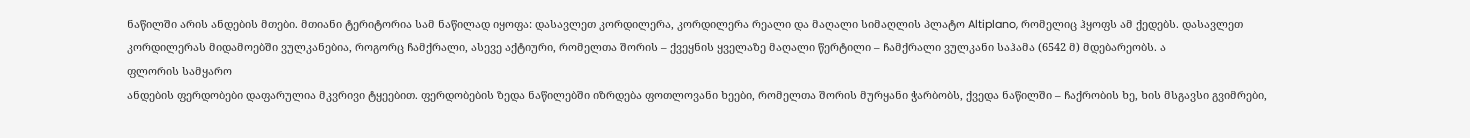ნაწილში არის ანდების მთები. მთიანი ტერიტორია სამ ნაწილად იყოფა: დასავლეთ კორდილერა, კორდილერა რეალი და მაღალი სიმაღლის პლატო Altiplano, რომელიც ჰყოფს ამ ქედებს. დასავლეთ კორდილერას მიდამოებში ვულკანებია, როგორც ჩამქრალი, ასევე აქტიური, რომელთა შორის – ქვეყნის ყველაზე მაღალი წერტილი – ჩამქრალი ვულკანი საჰამა (6542 მ) მდებარეობს. ა
ფლორის სამყარო
ანდების ფერდობები დაფარულია მკვრივი ტყეებით. ფერდობების ზედა ნაწილებში იზრდება ფოთლოვანი ხეები, რომელთა შორის მურყანი ჭარბობს, ქვედა ნაწილში – ჩაქრობის ხე, ხის მსგავსი გვიმრები,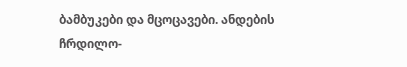ბამბუკები და მცოცავები. ანდების ჩრდილო-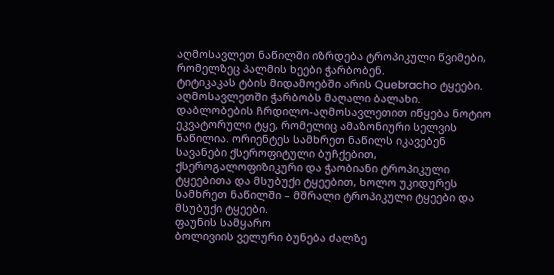აღმოსავლეთ ნაწილში იზრდება ტროპიკული წვიმები, რომელზეც პალმის ხეები ჭარბობენ.
ტიტიკაკას ტბის მიდამოებში არის Quebracho ტყეები. აღმოსავლეთში ჭარბობს მაღალი ბალახი. დაბლობების ჩრდილო-აღმოსავლეთით იწყება ნოტიო ეკვატორული ტყე, რომელიც ამაზონიური სელვის ნაწილია. ორიენტეს სამხრეთ ნაწილს იკავებენ სავანები ქსეროფიტული ბუჩქებით, ქსეროგალოფიზიკური და ჭაობიანი ტროპიკული ტყეებითა და მსუბუქი ტყეებით, ხოლო უკიდურეს სამხრეთ ნაწილში – მშრალი ტროპიკული ტყეები და მსუბუქი ტყეები.
ფაუნის სამყარო
ბოლივიის ველური ბუნება ძალზე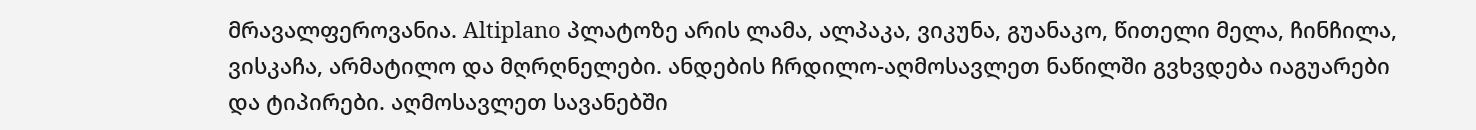მრავალფეროვანია. Altiplano პლატოზე არის ლამა, ალპაკა, ვიკუნა, გუანაკო, წითელი მელა, ჩინჩილა, ვისკაჩა, არმატილო და მღრღნელები. ანდების ჩრდილო-აღმოსავლეთ ნაწილში გვხვდება იაგუარები და ტიპირები. აღმოსავლეთ სავანებში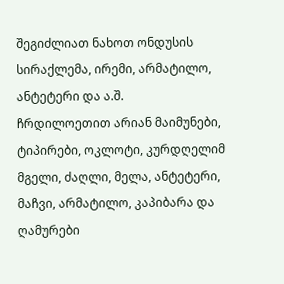შეგიძლიათ ნახოთ ონდუსის სირაქლემა, ირემი, არმატილო, ანტეტერი და ა.შ.
ჩრდილოეთით არიან მაიმუნები, ტიპირები, ოკლოტი, კურდღელიმ მგელი, ძაღლი, მელა, ანტეტერი, მაჩვი, არმატილო, კაპიბარა და ღამურები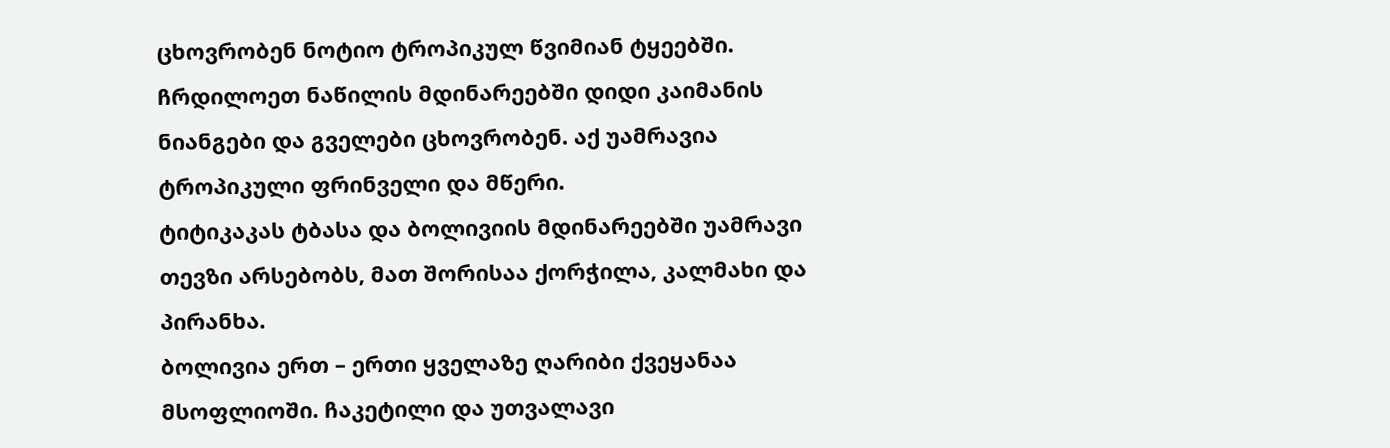ცხოვრობენ ნოტიო ტროპიკულ წვიმიან ტყეებში. ჩრდილოეთ ნაწილის მდინარეებში დიდი კაიმანის ნიანგები და გველები ცხოვრობენ. აქ უამრავია ტროპიკული ფრინველი და მწერი.
ტიტიკაკას ტბასა და ბოლივიის მდინარეებში უამრავი თევზი არსებობს, მათ შორისაა ქორჭილა, კალმახი და პირანხა.
ბოლივია ერთ – ერთი ყველაზე ღარიბი ქვეყანაა მსოფლიოში. ჩაკეტილი და უთვალავი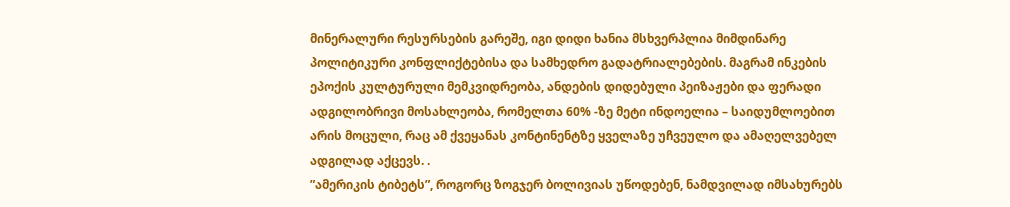მინერალური რესურსების გარეშე, იგი დიდი ხანია მსხვერპლია მიმდინარე პოლიტიკური კონფლიქტებისა და სამხედრო გადატრიალებების. მაგრამ ინკების ეპოქის კულტურული მემკვიდრეობა, ანდების დიდებული პეიზაჟები და ფერადი ადგილობრივი მოსახლეობა, რომელთა 60% -ზე მეტი ინდოელია – საიდუმლოებით არის მოცული, რაც ამ ქვეყანას კონტინენტზე ყველაზე უჩვეულო და ამაღელვებელ ადგილად აქცევს. .
”ამერიკის ტიბეტს”, როგორც ზოგჯერ ბოლივიას უწოდებენ, ნამდვილად იმსახურებს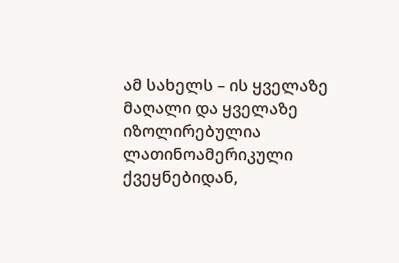ამ სახელს – ის ყველაზე მაღალი და ყველაზე იზოლირებულია ლათინოამერიკული ქვეყნებიდან,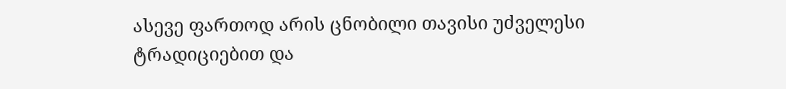ასევე ფართოდ არის ცნობილი თავისი უძველესი ტრადიციებით და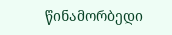წინამორბედი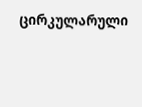ცირკულარული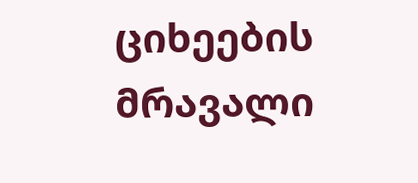ციხეების მრავალი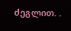ძეგლით. .